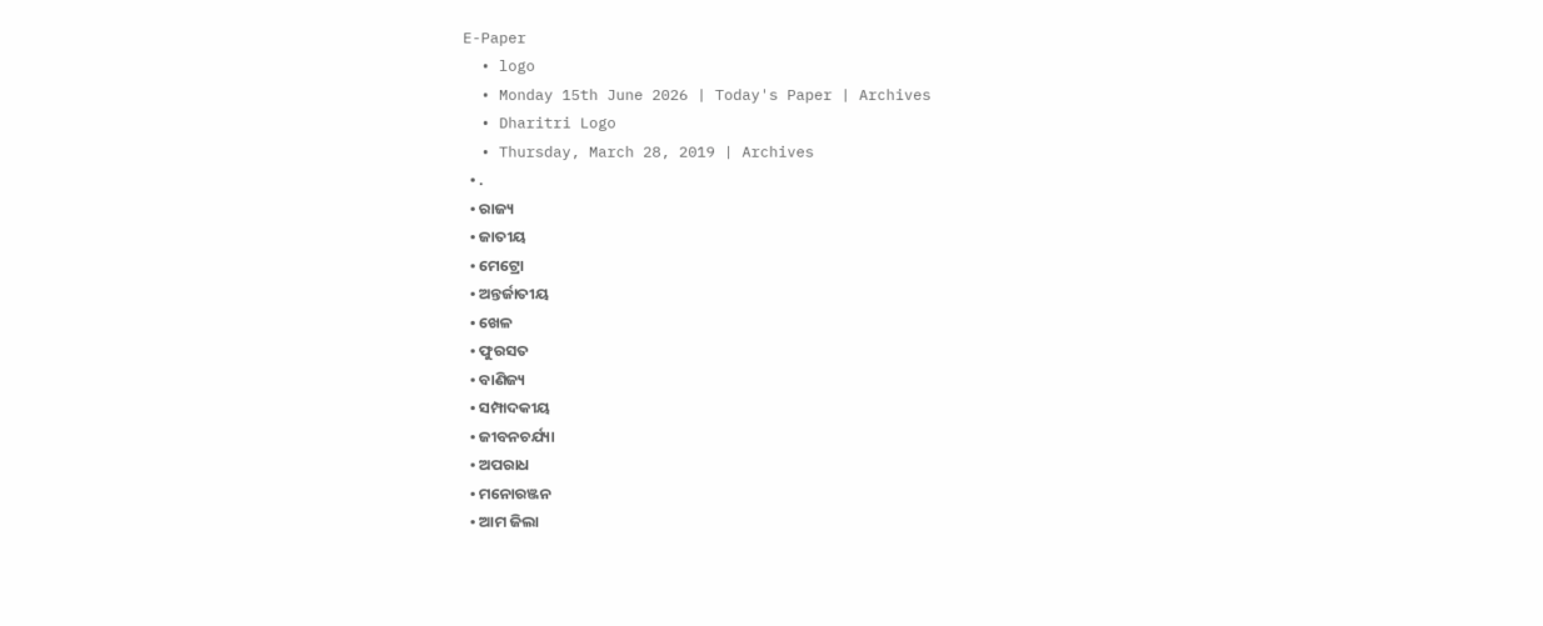E-Paper
  • logo
  • Monday 15th June 2026 | Today's Paper | Archives
  • Dharitri Logo
  • Thursday, March 28, 2019 | Archives
  • .
  • ରାଜ୍ୟ
  • ଜାତୀୟ
  • ମେଟ୍ରୋ
  • ଅନ୍ତର୍ଜାତୀୟ
  • ଖେଳ
  • ଫୁରସତ
  • ବାଣିଜ୍ୟ
  • ସମ୍ପାଦକୀୟ
  • ଜୀବନଚର୍ଯ୍ୟା
  • ଅପରାଧ
  • ମନୋରଞ୍ଜନ
  • ଆମ ଜିଲା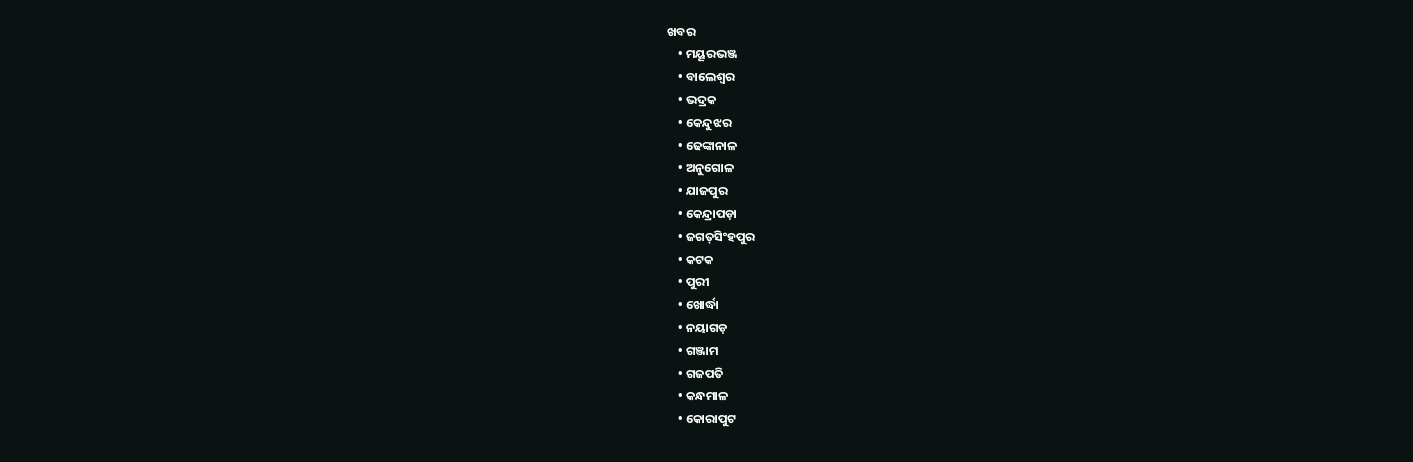ଖବର
    • ମୟୂରଭଞ୍ଜ
    • ବାଲେଶ୍ୱର
    • ଭଦ୍ରକ
    • କେନ୍ଦୁଝର
    • ଢେଙ୍କାନାଳ
    • ଅନୁଗୋଳ
    • ଯାଜପୁର
    • କେନ୍ଦ୍ରାପଡ଼ା
    • ଜଗତ୍‌ସିଂହପୁର
    • କଟକ
    • ପୁରୀ
    • ଖୋର୍ଦ୍ଧା
    • ନୟାଗଡ଼
    • ଗଞ୍ଜାମ
    • ଗଜପତି
    • କନ୍ଧମାଳ
    • କୋରାପୁଟ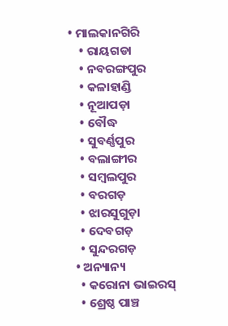• ମାଲକାନଗିରି
    • ରାୟଗଡା
    • ନବରଙ୍ଗପୁର
    • କଳାହାଣ୍ଡି
    • ନୂଆପଡ଼ା
    • ବୌଦ୍ଧ
    • ସୁବର୍ଣ୍ଣପୁର
    • ବଲାଙ୍ଗୀର
    • ସମ୍ବଲପୁର
    • ବରଗଡ଼
    • ଝାରସୁଗୁଡ଼ା
    • ଦେବଗଡ଼
    • ସୁନ୍ଦରଗଡ଼
  • ଅନ୍ୟାନ୍ୟ
    • କରୋନା ଭାଇରସ୍‌
    • ଶ୍ରେଷ୍ଠ ପାଞ୍ଚ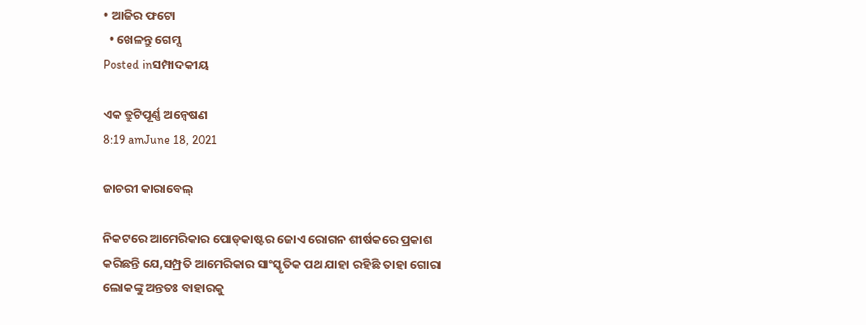• ଆଜିର ଫଟୋ
  • ଖେଳନ୍ତୁ ଗେମ୍ସ
Posted inସମ୍ପାଦକୀୟ

ଏକ ତ୍ରୁଟିପୂର୍ଣ୍ଣ ଅନ୍ବେଷଣ
8:19 amJune 18, 2021

ଜାଚରୀ କାରାବେଲ୍‌

ନିକଟରେ ଆମେରିକାର ପୋଡ୍‌କାଷ୍ଟର ଜୋଏ ରୋଗନ ଶୀର୍ଷକରେ ପ୍ରକାଶ କରିଛନ୍ତି ଯେ,ସମ୍ପ୍ରତି ଆମେରିକାର ସାଂସ୍କୃତିକ ପଥ ଯାହା ରହିଛି ତାହା ଗୋରା ଲୋକଙ୍କୁ ଅନ୍ତତଃ ବାହାରକୁ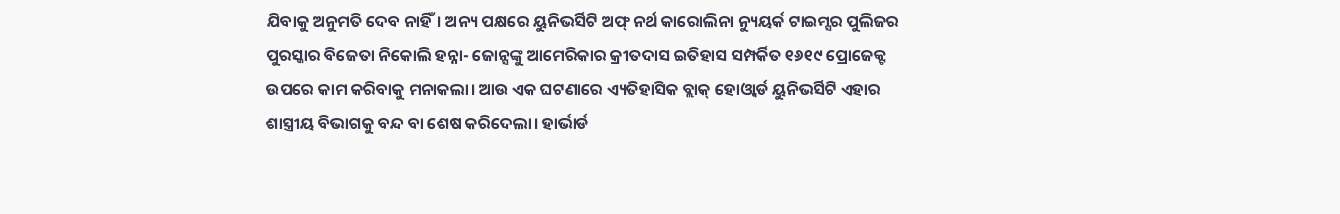ଯିବାକୁ ଅନୁମତି ଦେବ ନାହିଁ। ଅନ୍ୟ ପକ୍ଷରେ ୟୁନିଭର୍ସିଟି ଅଫ୍‌ ନର୍ଥ କାରୋଲିନା ନ୍ୟୁୟର୍କ ଟାଇମ୍ସର ପୁଲିଜର ପୁରସ୍କାର ବିଜେତା ନିକୋଲି ହନ୍ନା- ଜୋନ୍ସଙ୍କୁ ଆମେରିକାର କ୍ରୀତଦାସ ଇତିହାସ ସମ୍ପର୍କିତ ୧୬୧୯ ପ୍ରୋଜେକ୍ଟ ଉପରେ କାମ କରିବାକୁ ମନାକଲା। ଆଉ ଏକ ଘଟଣାରେ ଏ୍ୟତିହାସିକ ବ୍ଲାକ୍‌ ହୋଓ୍ବାର୍ଡ ୟୁନିଭର୍ସିଟି ଏହାର ଶାସ୍ତ୍ରୀୟ ବିଭାଗକୁ ବନ୍ଦ ବା ଶେଷ କରିଦେଲା। ହାର୍ଭାର୍ଡ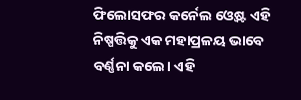ଫିଲୋସଫର କର୍ନେଲ ଓ୍ବେଷ୍ଟ ଏହି ନିଷ୍ପତ୍ତିକୁ ଏକ ମହାପ୍ରଳୟ ଭାବେ ବର୍ଣ୍ଣନା କଲେ। ଏହି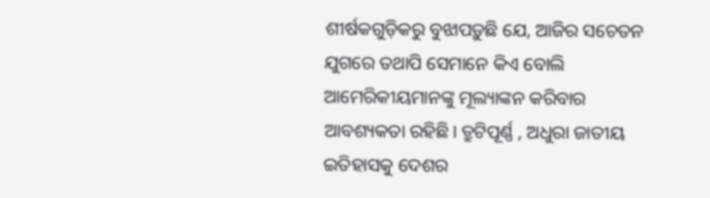ଶୀର୍ଷକଗୁଡ଼ିକରୁ ବୁଝାପଡ଼ୁଛି ଯେ, ଆଜିର ସଚେତନ ଯୁଗରେ ତଥାପି ସେମାନେ କିଏ ବୋଲି ଆମେରିକୀୟମାନଙ୍କୁ ମୂଲ୍ୟାଙ୍କନ କରିବାର ଆବଶ୍ୟକତା ରହିଛି। ତ୍ରୁଟିପୂର୍ଣ୍ଣ , ଅଧୁରା ଜାତୀୟ ଇତିହାସକୁ ଦେଶର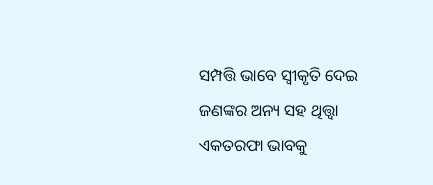ସମ୍ପତ୍ତି ଭାବେ ସ୍ବୀକୃତି ଦେଇ ଜଣଙ୍କର ଅନ୍ୟ ସହ ଥିତ୍ତ୍ବା ଏକତରଫା ଭାବକୁ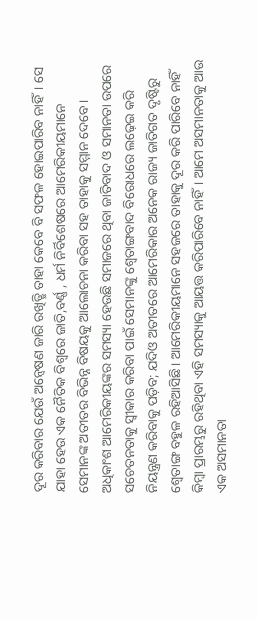ଦୂର କରିବାର ଯେଉଁ ଅନ୍ବେଷଣ ଜାରି ରଖିତ୍ଛି ତାହା କେବେ ବି ସଫଳ ହୋଇପାରିବ ନାହିଁ। ସେ ଯାହା ହେଉ ଏକ ନୈତିକ ବିଶ୍ୱରେ ଜାତି,ବର୍ଣ୍ଣ , ଧର୍ମ ନିର୍ବିଶେଷରେ ଆମେରିକୀୟମାନେ ସେମାନଙ୍କ ଅତୀତର ବିଭିନ୍ନ ବିଷୟକୁ ଆଲୋଚନା କରିବା ସହ ତାହାକୁ ସମ୍ମାନ ଦେବେ। ଅଧିକାଂଶ ଆମେରିକୀୟଙ୍କର ସମସ୍ୟା ହେଉଛି ସମାଜରେ ଥିବା ଜାତିବାଦ ଓ ସମାନତା ଉପରେ ସଚେତନତାକୁ ସ୍ବୀକାର କରିବା ପାଇଁ ସେମାନଙ୍କୁ ଶ୍ୱେତାଙ୍ଗବାଦ ବିରୋଧରେ ଲଢ଼େଇ କରି ନିୟନ୍ତ୍ରଣ କରିବାକୁ ପଡ଼ିବ; ଯଦିଓ ଅତୀତରେ ଆମେରିକାର ଅନେକ ରାଜ୍ୟ ଜାତିଗତ ଦୃଷ୍ଟିରୁ ଶ୍ୱେତାଙ୍ଗ ବହୁଳ ରହିଆସିଛି। ଆମେରିକୀୟମାନେ ସହଜରେ ତାହାକୁ ଦୂର କରି ପାରିବେ ନାହିଁ କିମ୍ବା ପ୍ରାରମ୍ଭରୁ ରହିଥିବା ଏହି ସମସ୍ୟାକୁ ଆୟତ୍ତ କରିପାରିବେ ନାହିଁ। ଆମେ ଅସମାନତାକୁ ଆଉ ଏକ ଅସମାନତା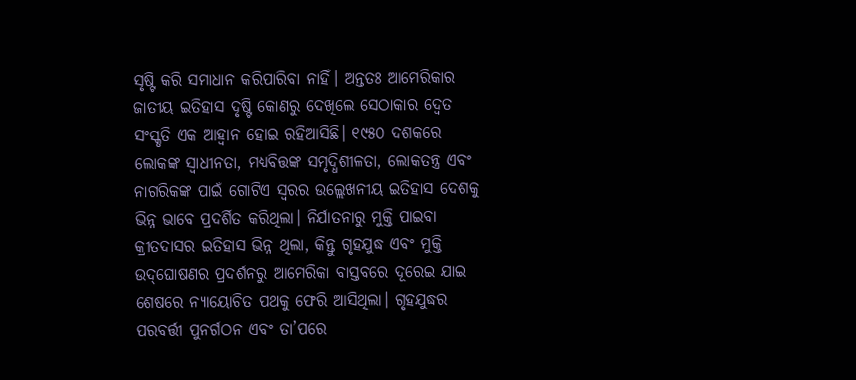ସୃଷ୍ଟି କରି ସମାଧାନ କରିପାରିବା ନାହିଁ। ଅନ୍ତତଃ ଆମେରିକାର ଜାତୀୟ ଇତିହାସ ଦୃଷ୍ଟି କୋଣରୁ ଦେଖିଲେ ସେଠାକାର ଦ୍ୱେତ ସଂସ୍କୃତି ଏକ ଆହ୍ବାନ ହୋଇ ରହିଆସିଛି। ୧୯୫୦ ଦଶକରେ ଲୋକଙ୍କ ସ୍ବାଧୀନତା, ମଧ୍ୟବିତ୍ତଙ୍କ ସମୃଦ୍ଧିଶୀଳତା, ଲୋକତନ୍ତ୍ର ଏବଂ ନାଗରିକଙ୍କ ପାଇଁ ଗୋଟିଏ ସ୍ବରର ଉଲ୍ଲେଖନୀୟ ଇତିହାସ ଦେଶକୁ ଭିନ୍ନ ଭାବେ ପ୍ରଦର୍ଶିତ କରିଥିଲା। ନିର୍ଯାତନାରୁ ମୁକ୍ତି ପାଇବା କ୍ରୀତଦାସର ଇତିହାସ ଭିନ୍ନ ଥିଲା, କିନ୍ତୁ ଗୃହଯୁଦ୍ଧ ଏବଂ ମୁକ୍ତି ଉଦ୍‌ଘୋଷଣର ପ୍ରଦର୍ଶନରୁ ଆମେରିକା ବାସ୍ତବରେ ଦୂରେଇ ଯାଇ ଶେଷରେ ନ୍ୟାୟୋଚିତ ପଥକୁ ଫେରି ଆସିଥିଲା। ଗୃହଯୁଦ୍ଧର ପରବର୍ତ୍ତୀ ପୁନର୍ଗଠନ ଏବଂ ତା’ପରେ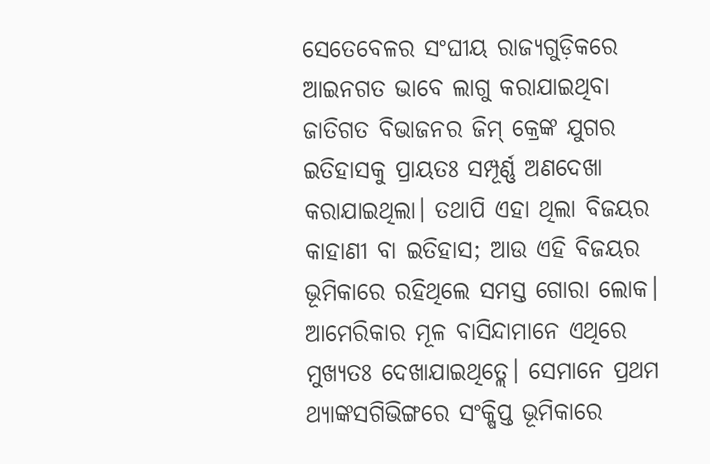ସେତେବେଳର ସଂଘୀୟ ରାଜ୍ୟଗୁଡ଼ିକରେ ଆଇନଗତ ଭାବେ ଲାଗୁ କରାଯାଇଥିବା ଜାତିଗତ ବିଭାଜନର ଜିମ୍‌ କ୍ରେଙ୍କ ଯୁଗର ଇତିହାସକୁ ପ୍ରାୟତଃ ସମ୍ପୂର୍ଣ୍ଣ ଅଣଦେଖା କରାଯାଇଥିଲା। ତଥାପି ଏହା ଥିଲା ବିଜୟର କାହାଣୀ ବା ଇତିହାସ; ଆଉ ଏହି ବିଜୟର ଭୂମିକାରେ ରହିଥିଲେ ସମସ୍ତ ଗୋରା ଲୋକ। ଆମେରିକାର ମୂଳ ବାସିନ୍ଦାମାନେ ଏଥିରେ ମୁଖ୍ୟତଃ ଦେଖାଯାଇଥିତ୍ଲେ। ସେମାନେ ପ୍ରଥମ ଥ୍ୟାଙ୍କସଗିଭିଙ୍ଗରେ ସଂକ୍ଷିପ୍ତ ଭୂମିକାରେ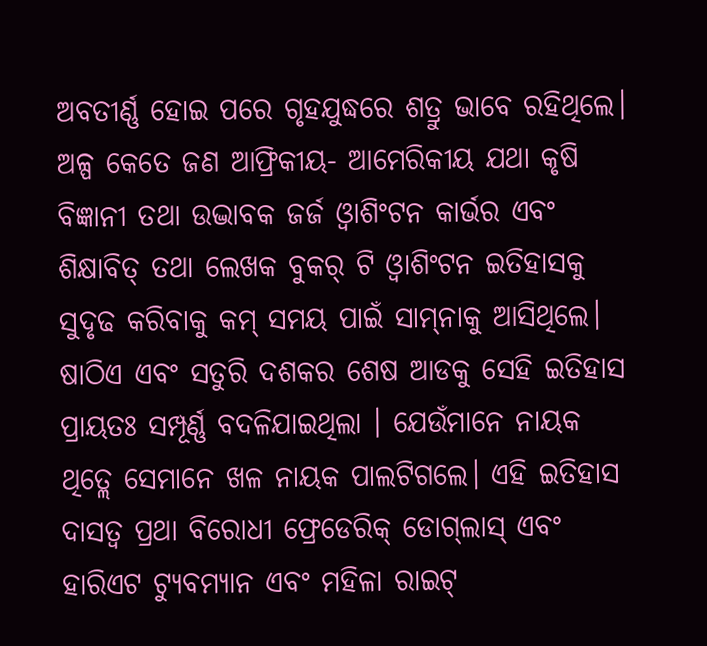ଅବତୀର୍ଣ୍ଣ ହୋଇ ପରେ ଗୃହଯୁଦ୍ଧରେ ଶତ୍ରୁ ଭାବେ ରହିଥିଲେ। ଅଳ୍ପ କେତେ ଜଣ ଆଫ୍ରିକୀୟ- ଆମେରିକୀୟ ଯଥା କୃଷି ବିଜ୍ଞାନୀ ତଥା ଉଦ୍ଭାବକ ଜର୍ଜ ଓ୍ବାଶିଂଟନ କାର୍ଭର ଏବଂ ଶିକ୍ଷାବିତ୍‌ ତଥା ଲେଖକ ବୁକର୍‌ ଟି ଓ୍ବାଶିଂଟନ ଇତିହାସକୁ ସୁଦୃଢ କରିବାକୁ କମ୍‌ ସମୟ ପାଇଁ ସାମ୍‌ନାକୁ ଆସିଥିଲେ।
ଷାଠିଏ ଏବଂ ସତୁରି ଦଶକର ଶେଷ ଆଡକୁ ସେହି ଇତିହାସ ପ୍ରାୟତଃ ସମ୍ପୂର୍ଣ୍ଣ ବଦଳିଯାଇଥିଲା । ଯେଉଁମାନେ ନାୟକ ଥିତ୍ଲେ ସେମାନେ ଖଳ ନାୟକ ପାଲଟିଗଲେ। ଏହି ଇତିହାସ ଦାସତ୍ୱ ପ୍ରଥା ବିରୋଧୀ ଫ୍ରେଡେରିକ୍‌ ଡୋଗ୍‌ଲାସ୍‌ ଏବଂ ହାରିଏଟ ଟ୍ୟୁବମ୍ୟାନ ଏବଂ ମହିଳା ରାଇଟ୍‌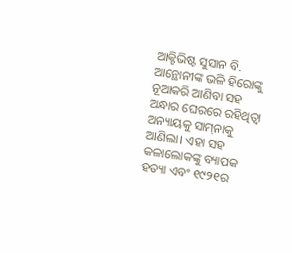ଆକ୍ଟିଭିଷ୍ଟ ସୁସାନ ବି. ଆନ୍ଥୋନୀଙ୍କ ଭଳି ହିରୋଙ୍କୁ ନୂଆକରି ଆଣିବା ସହ ଅନ୍ଧାର ଘେରରେ ରହିଥିତ୍ବା ଅନ୍ୟାୟକୁ ସାମ୍‌ନାକୁ ଆଣିଲା। ଏହା ସହ କଳାଲୋକଙ୍କୁ ବ୍ୟାପକ ହତ୍ୟା ଏବଂ ୧୯୨୧ର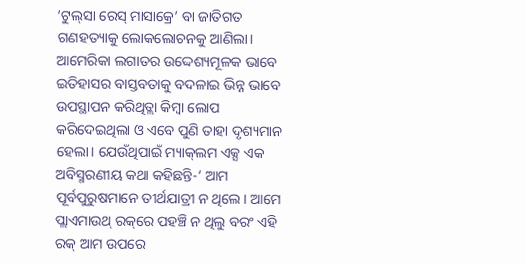‘ଟୁଲ୍‌ସା ରେସ୍‌ ମାସାକ୍ରେ’ ବା ଜାତିଗତ ଗଣହତ୍ୟାକୁ ଲୋକଲୋଚନକୁ ଆଣିଲା। ଆମେରିକା ଲଗାତର ଉଦ୍ଦେଶ୍ୟମୂଳକ ଭାବେ ଇତିହାସର ବାସ୍ତବତାକୁ ବଦଳାଇ ଭିନ୍ନ ଭାବେ ଉପସ୍ଥାପନ କରିଥିତ୍ଲା କିମ୍ବା ଲୋପ କରିଦେଇଥିଲା ଓ ଏବେ ପୁଣି ତାହା ଦୃଶ୍ୟମାନ ହେଲା। ଯେଉଁଥିପାଇଁ ମ୍ୟାକ୍‌ଲମ ଏକ୍ସ ଏକ ଅବିସ୍ମରଣୀୟ କଥା କହିଛନ୍ତି-‘ ଆମ ପୂର୍ବପୁରୁଷମାନେ ତୀର୍ଥଯାତ୍ରୀ ନ ଥିଲେ। ଆମେ ପ୍ଲାଏମାଉଥ୍‌ ରକ୍‌ରେ ପହଞ୍ଚି ନ ଥିଲୁ ବରଂ ଏହି ରକ୍‌ ଆମ ଉପରେ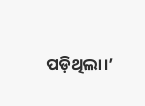ପଡ଼ିଥିଲା।’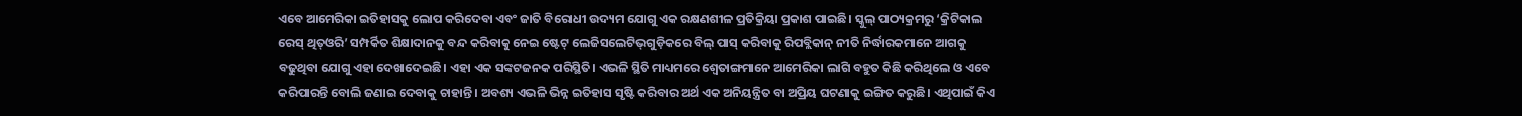ଏବେ ଆମେରିକା ଇତିହାସକୁ ଲୋପ କରିଦେବା ଏବଂ ଜାତି ବିରୋଧୀ ଉଦ୍ୟମ ଯୋଗୁ ଏକ ରକ୍ଷଣଶୀଳ ପ୍ରତିକ୍ରିୟା ପ୍ରକାଶ ପାଇଛି। ସ୍କୁଲ୍‌ ପାଠ୍ୟକ୍ରମରୁ ‘କ୍ରିଟିକାଲ ରେସ୍‌ ଥିତ୍ଓରି’ ସମ୍ପର୍କିତ ଶିକ୍ଷାଦାନକୁ ବନ୍ଦ କରିବାକୁ ନେଇ ଷ୍ଟେଟ୍‌ ଲେଜିସଲେଟିଭ୍‌ଗୁଡ଼ିକରେ ବିଲ୍‌ ପାସ୍‌ କରିବାକୁ ରିପବ୍ଲିକାନ୍‌ ନୀତି ନିର୍ଦ୍ଧାରକମାନେ ଆଗକୁ ବଢୁଥିବା ଯୋଗୁ ଏହା ଦେଖାଦେଇଛି। ଏହା ଏକ ସଙ୍କଟଜନକ ପରିସ୍ଥିତି। ଏଭଳି ସ୍ଥିତି ମାଧ୍ୟମରେ ଶ୍ୱେତାଙ୍ଗମାନେ ଆମେରିକା ଲାଗି ବହୁତ କିଛି କରିଥିଲେ ଓ ଏବେ କରିପାରନ୍ତି ବୋଲି ଜଣାଇ ଦେବାକୁ ଚାହାନ୍ତି। ଅବଶ୍ୟ ଏଭଳି ଭିନ୍ନ ଇତିହାସ ସୃଷ୍ଟି କରିବାର ଅର୍ଥ ଏକ ଅନିୟନ୍ତ୍ରିତ ବା ଅପ୍ରିୟ ଘଟଣାକୁ ଇଙ୍ଗିତ କରୁଛି। ଏଥିପାଇଁ କିଏ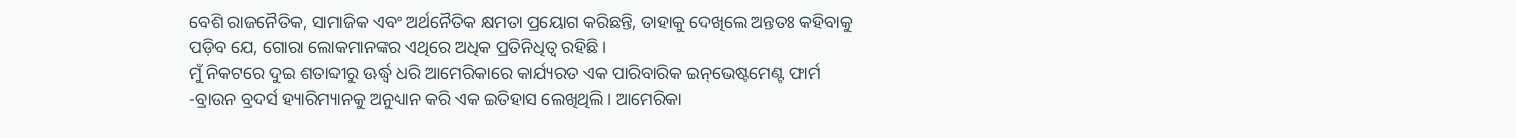ବେଶି ରାଜନୈତିକ, ସାମାଜିକ ଏବଂ ଅର୍ଥନୈତିକ କ୍ଷମତା ପ୍ରୟୋଗ କରିଛନ୍ତି, ତାହାକୁ ଦେଖିଲେ ଅନ୍ତତଃ କହିବାକୁ ପଡ଼ିବ ଯେ, ଗୋରା ଲୋକମାନଙ୍କର ଏଥିରେ ଅଧିକ ପ୍ରତିନିଧିତ୍ୱ ରହିଛି।
ମୁଁ ନିକଟରେ ଦୁଇ ଶତାବ୍ଦୀରୁ ଊର୍ଦ୍ଧ୍ୱ ଧରି ଆମେରିକାରେ କାର୍ଯ୍ୟରତ ଏକ ପାରିବାରିକ ଇନ୍‌ଭେଷ୍ଟମେଣ୍ଟ ଫାର୍ମ -ବ୍ରାଉନ ବ୍ରଦର୍ସ ହ୍ୟାରିମ୍ୟାନକୁ ଅନୁଧ୍ୟାନ କରି ଏକ ଇତିହାସ ଲେଖିଥିଲି। ଆମେରିକା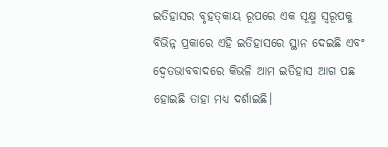ଇତିହାସର ବୃହତ୍‌କାୟ ରୂପରେ ଏକ ସୂକ୍ଷ୍ମ ସ୍ବରୂପକୁ ବିଭିନ୍ନ ପ୍ରକାରେ ଏହି ଇତିହାସରେ ସ୍ଥାନ ଦେଇଛି ଏବଂ ଦ୍ୱେତଭାବବାଦରେ କିଭଳି ଆମ ଇତିହାସ ଆଗ ପଛ ହୋଇଛି ତାହା ମଧ୍ୟ ଦର୍ଶାଇଛି।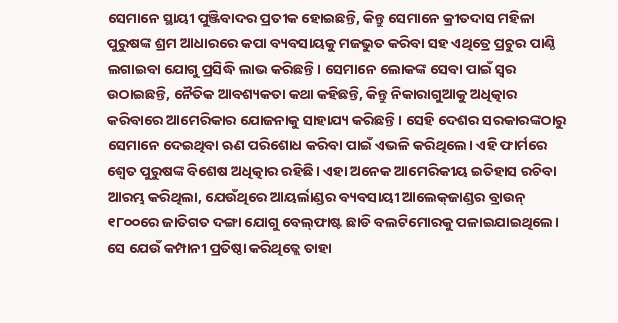ସେମାନେ ସ୍ଥାୟୀ ପୁଞ୍ଜିବାଦର ପ୍ରତୀକ ହୋଇଛନ୍ତି, କିନ୍ତୁ ସେମାନେ କ୍ରୀତଦାସ ମହିଳା ପୁରୁଷଙ୍କ ଶ୍ରମ ଆଧାରରେ କପା ବ୍ୟବସାୟକୁ ମଜଭୁତ କରିବା ସହ ଏଥିତ୍ରେ ପ୍ରଚୁର ପାଣ୍ଠି ଲଗାଇବା ଯୋଗୁ ପ୍ରସିଦ୍ଧି ଲାଭ କରିଛନ୍ତି। ସେମାନେ ଲୋକଙ୍କ ସେବା ପାଇଁ ସ୍ବର ଉଠାଇଛନ୍ତି, ନୈତିକ ଆବଶ୍ୟକତା କଥା କହିଛନ୍ତି, କିନ୍ତୁ ନିକାରାଗୁଆକୁ ଅଧିତ୍କାର କରିବାରେ ଆମେରିକାର ଯୋଜନାକୁ ସାହାଯ୍ୟ କରିଛନ୍ତି। ସେହି ଦେଶର ସରକାରଙ୍କଠାରୁ ସେମାନେ ଦେଇଥିବା ଋଣ ପରିଶୋଧ କରିବା ପାଇଁ ଏଭଳି କରିଥିଲେ। ଏହି ଫାର୍ମରେ ଶ୍ୱେତ ପୁରୁଷଙ୍କ ବିଶେଷ ଅଧିତ୍କାର ରହିଛି। ଏହା ଅନେକ ଆମେରିକୀୟ ଇତିହାସ ରଚିବା ଆରମ୍ଭ କରିଥିଲା, ଯେଉଁଥିରେ ଆୟର୍ଲାଣ୍ଡର ବ୍ୟବସାୟୀ ଆଲେକ୍‌ଜାଣ୍ଡର ବ୍ରାଉନ୍‌ ୧୮୦୦ରେ ଜାତିଗତ ଦଙ୍ଗା ଯୋଗୁ ବେଲ୍‌ଫାଷ୍ଟ ଛାଡି ବଲଟିମୋରକୁ ପଳାଇଯାଇଥିଲେ। ସେ ଯେଉଁ କମ୍ପାନୀ ପ୍ରତିଷ୍ଠା କରିଥିତ୍ଲେ ତାହା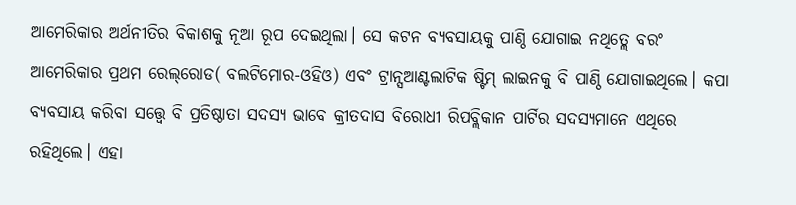ଆମେରିକାର ଅର୍ଥନୀତିର ବିକାଶକୁ ନୂଆ ରୂପ ଦେଇଥିଲା। ସେ କଟନ ବ୍ୟବସାୟକୁ ପାଣ୍ଠି ଯୋଗାଇ ନଥିତ୍ଲେ ବରଂ ଆମେରିକାର ପ୍ରଥମ ରେଲ୍‌ରୋଡ( ବଲଟିମୋର-ଓହିଓ) ଏବଂ ଟ୍ରାନ୍ସଆଣ୍ଟଲାଟିକ ଷ୍ଟିମ୍‌ ଲାଇନକୁ ବି ପାଣ୍ଠି ଯୋଗାଇଥିଲେ। କପା ବ୍ୟବସାୟ କରିବା ସତ୍ତ୍ୱେ ବି ପ୍ରତିଷ୍ଠାତା ସଦସ୍ୟ ଭାବେ କ୍ରୀତଦାସ ବିରୋଧୀ ରିପବ୍ଲିକାନ ପାର୍ଟିର ସଦସ୍ୟମାନେ ଏଥିରେ ରହିଥିଲେ। ଏହା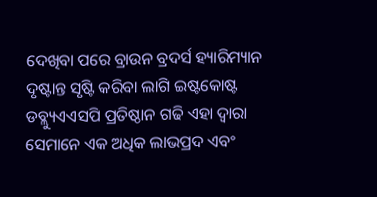ଦେଖିବା ପରେ ବ୍ରାଉନ ବ୍ରଦର୍ସ ହ୍ୟାରିମ୍ୟାନ ଦୃଷ୍ଟାନ୍ତ ସୃଷ୍ଟି କରିବା ଲାଗି ଇଷ୍ଟକୋଷ୍ଟ ଡବ୍ଲ୍ୟୁଏଏସପି ପ୍ରତିଷ୍ଠାନ ଗଢି ଏହା ଦ୍ୱାରା ସେମାନେ ଏକ ଅଧିକ ଲାଭପ୍ରଦ ଏବଂ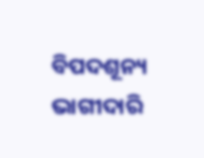ବିପଦଶୂନ୍ୟ ଭାଗୀଦାରି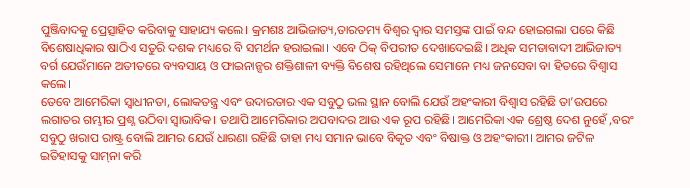ପୁଞ୍ଜିବାଦକୁ ପ୍ରେତ୍ସାହିତ କରିବାକୁ ସାହାଯ୍ୟ କଲେ। କ୍ରମଶଃ ଆଭିଜାତ୍ୟ,ତାରତମ୍ୟ ବିଶ୍ୱର ଦ୍ୱାର ସମସ୍ତଙ୍କ ପାଇଁ ବନ୍ଦ ହୋଇଗଲା ପରେ କିଛି ବିଶେଷାଧିକାର ଷାଠିଏ ସତୁରି ଦଶକ ମଧ୍ୟରେ ବି ସମର୍ଥନ ହରାଇଲା। ଏବେ ଠିକ୍‌ ବିପରୀତ ଦେଖାଦେଇଛି। ଅଧିକ ସମତାବାଦୀ ଆଭିଜାତ୍ୟ ବର୍ଗ ଯେଉଁମାନେ ଅତୀତରେ ବ୍ୟବସାୟ ଓ ଫାଇନାନ୍ସର ଶକ୍ତିଶାଳୀ ବ୍ୟକ୍ତି ବିଶେଷ ରହିଥିଲେ ସେମାନେ ମଧ୍ୟ ଜନସେବା ବା ହିତରେ ବିଶ୍ୱାସ କଲେ।
ତେବେ ଆମେରିକା ସ୍ବାଧୀନତା, ଲୋକତନ୍ତ୍ର ଏବଂ ଉଦାରତାର ଏକ ସବୁଠୁ ଭଲ ସ୍ଥାନ ବୋଲି ଯେଉଁ ଅହଂକାରୀ ବିଶ୍ୱାସ ରହିଛି ତା’ଉପରେ ଲଗାତର ଗମ୍ଭୀର ପ୍ରଶ୍ନ ଉଠିବା ସ୍ବାଭାବିକ। ତଥାପି ଆମେରିକାର ଅପବାଦର ଆଉ ଏକ ରୂପ ରହିଛି। ଆମେରିକା ଏକ ଶ୍ରେଷ୍ଠ ଦେଶ ନୁହେଁ ,ବରଂ ସବୁଠୁ ଖରାପ ରାଷ୍ଟ୍ର ବୋଲି ଆମର ଯେଉଁ ଧାରଣା ରହିଛି ତାହା ମଧ୍ୟ ସମାନ ଭାବେ ବିକୃତ ଏବଂ ବିଷାକ୍ତ ଓ ଅହଂକାରୀ। ଆମର ଜଟିଳ ଇତିହାସକୁ ସାମ୍‌ନା କରି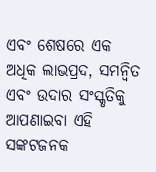ଏବଂ ଶେଷରେ ଏକ ଅଧିକ ଲାଭପ୍ରଦ, ସମନ୍ବିତ ଏବଂ ଉଦାର ସଂସ୍କୃତିକୁ ଆପଣାଇବା ଏହି ସଙ୍କଟଜନକ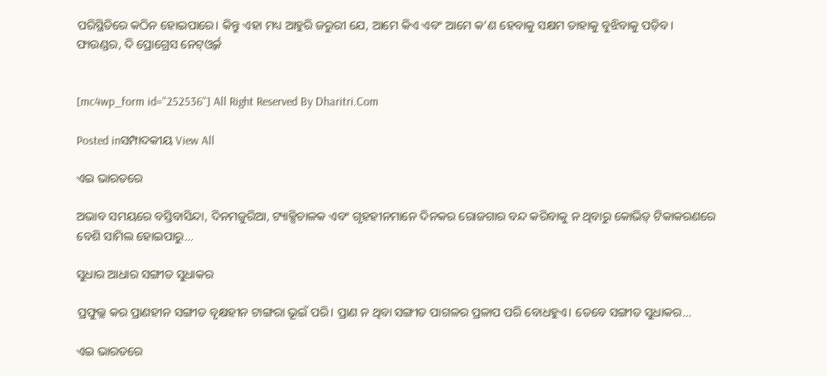ପରିସ୍ଥିତିରେ କଠିନ ହୋଇପାରେ। କିନ୍ତୁ ଏହା ମଧ୍ୟ ଆହୁରି ଜରୁରୀ ଯେ, ଆମେ କିଏ ଏବଂ ଆମେ କ’ଣ ହେବାକୁ ସକ୍ଷମ ତାହାକୁ ବୁଝିବାକୁ ପଡ଼ିବ।
ଫାଉଣ୍ଡର, ଦି ପ୍ରୋଗ୍ରେସ ନେଟ୍‌ଓ୍ବର୍କ


[mc4wp_form id="252536"] All Right Reserved By Dharitri.Com

Posted inସମ୍ପାଦକୀୟ View All

ଏଇ ଭାରତରେ

ଅଭାବ ସମୟରେ ବସ୍ତିବାସିନ୍ଦା, ଦିନମଜୁରିଆ, ଟ୍ୟାକ୍ସିଚାଳକ ଏବଂ ଗୃହହୀନମାନେ ଦିନକର ରୋଜଗାର ବନ୍ଦ କରିବାକୁ ନ ଥିବାରୁ କୋଭିଡ୍‌ ଟିକାକରଣରେ ବେଶି ସାମିଲ ହୋଇପାରୁ...

ସୁଧାର ଆଧାର ସଙ୍ଗୀତ ସୁଧାକର

ପ୍ରଫୁଲ୍ଲ କର ପ୍ରାଣହୀନ ସଙ୍ଗୀତ ବୃକ୍ଷହୀନ ଟାଙ୍ଗରା ଭୂଇଁ ପରି। ପ୍ରାଣ ନ ଥିବା ସଙ୍ଗୀତ ପାଗଳର ପ୍ରଳାପ ପରି ବୋଧହୁଏ। ତେବେ ସଙ୍ଗୀତ ସୁଧାକର...

ଏଇ ଭାରତରେ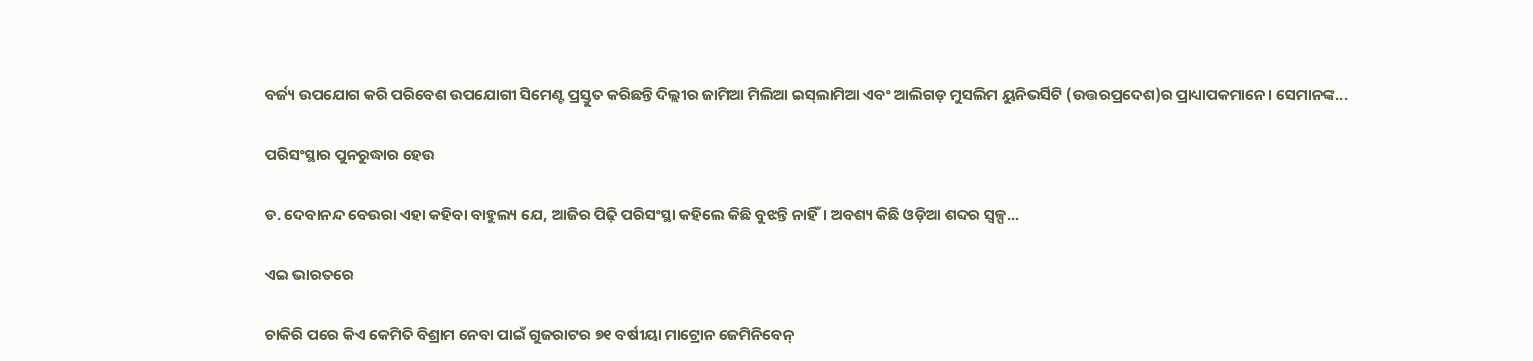ବର୍ଜ୍ୟ ଉପଯୋଗ କରି ପରିବେଶ ଉପଯୋଗୀ ସିମେଣ୍ଟ ପ୍ରସ୍ତୁତ କରିଛନ୍ତି ଦିଲ୍ଲୀର ଜାମିଆ ମିଲିଆ ଇସ୍‌ଲାମିଆ ଏବଂ ଆଲିଗଡ଼ ମୁସଲିମ ୟୁନିଭର୍ସିଟି (ଉତ୍ତରପ୍ରଦେଶ)ର ପ୍ରାଧ୍ୟାପକମାନେ। ସେମାନଙ୍କ...

ପରିସଂସ୍ଥାର ପୁନରୁଦ୍ଧାର ହେଉ

ଡ. ଦେବାନନ୍ଦ ବେଉରା ଏହା କହିବା ବାହୁଲ୍ୟ ଯେ, ଆଜିର ପିଢ଼ି ପରିସଂସ୍ଥା କହିଲେ କିଛି ବୁଝନ୍ତି ନାହିଁ। ଅବଶ୍ୟ କିଛି ଓଡ଼ିଆ ଶବ୍ଦର ସ୍ବଳ୍ପ...

ଏଇ ଭାରତରେ

ଚାକିରି ପରେ କିଏ କେମିତି ବିଶ୍ରାମ ନେବା ପାଇଁ ଗୁଜରାଟର ୭୧ ବର୍ଷୀୟା ମାଟ୍ରୋନ ଜେମିନିବେନ୍‌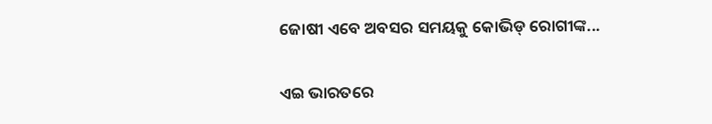ଜୋଷୀ ଏବେ ଅବସର ସମୟକୁ କୋଭିଡ୍‌ ରୋଗୀଙ୍କ...

ଏଇ ଭାରତରେ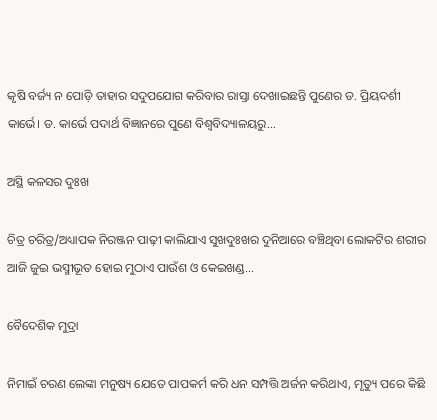କୃଷି ବର୍ଜ୍ୟ ନ ପୋଡ଼ି ତାହାର ସଦୁପଯୋଗ କରିବାର ରାସ୍ତା ଦେଖାଇଛନ୍ତି ପୁଣେର ଡ. ପ୍ରିୟଦର୍ଶୀ କାର୍ଭେ। ଡ. କାର୍ଭେ ପଦାର୍ଥ ବିଜ୍ଞାନରେ ପୁଣେ ବିଶ୍ୱବିଦ୍ୟାଳୟରୁ...

ଅସ୍ଥି କଳସର ଦୁଃଖ

ଚିତ୍ର ଚରିତ୍ର/ଅଧ୍ୟାପକ ନିରଞ୍ଜନ ପାଢ଼ୀ କାଲିଯାଏ ସୁଖଦୁଃଖର ଦୁନିଆରେ ବଞ୍ଚିଥିବା ଲୋକଟିର ଶରୀର ଆଜି ଜୁଇ ଭସ୍ମୀଭୂତ ହୋଇ ମୁଠାଏ ପାଉଁଶ ଓ କେଇଖଣ୍ଡ...

ବୈଦେଶିକ ମୁଦ୍ରା

ନିମାଇଁ ଚରଣ ଲେଙ୍କା ମନୁଷ୍ୟ ଯେତେ ପାପକର୍ମ କରି ଧନ ସମ୍ପତ୍ତି ଅର୍ଜନ କରିଥାଏ, ମୃତ୍ୟୁ ପରେ କିଛି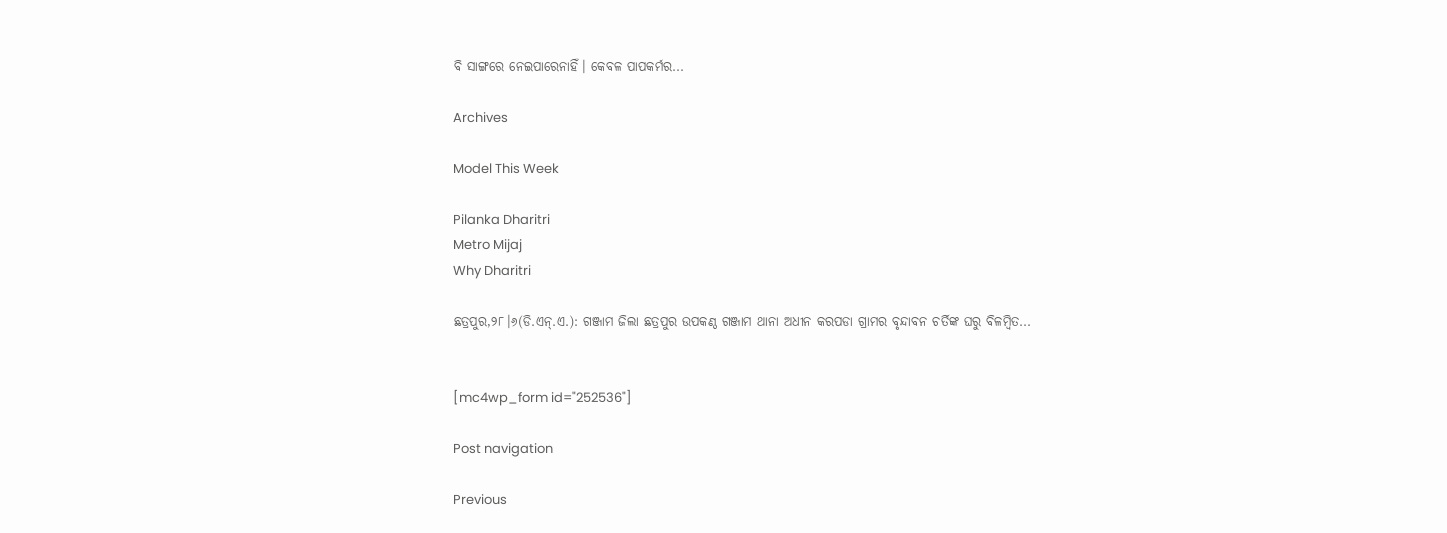ବି ସାଙ୍ଗରେ ନେଇପାରେନାହିଁ। କେବଳ ପାପକର୍ମର...

Archives

Model This Week

Pilanka Dharitri
Metro Mijaj
Why Dharitri

ଛତ୍ରପୁର,୨୮।୬(ଡି.ଏନ୍‌.ଏ.): ଗଞ୍ଜାମ ଜିଲା ଛତ୍ରପୁର ଉପକଣ୍ଠ ଗଞ୍ଜାମ ଥାନା ଅଧୀନ କରପଡା ଗ୍ରାମର ବୃନ୍ଦାବନ ଚର୍ତିଙ୍କ ଘରୁ ବିଳମ୍ବିତ...


[mc4wp_form id="252536"]

Post navigation

Previous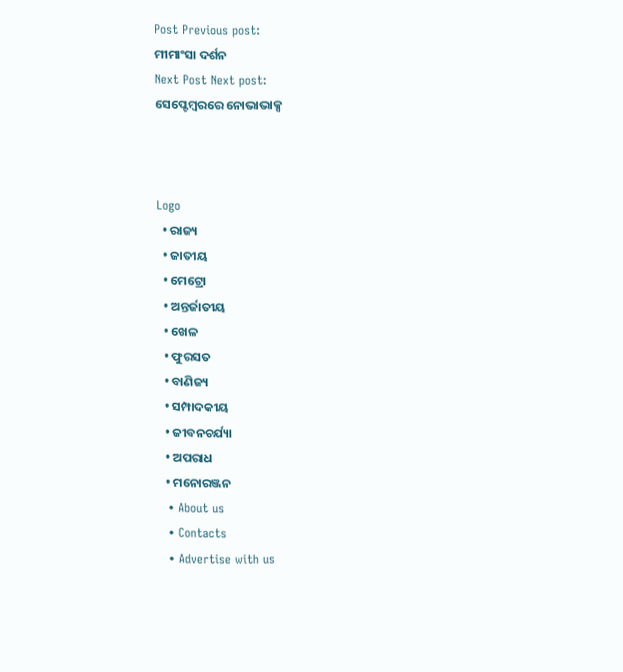Post Previous post:
ମୀମାଂସା ଦର୍ଶନ
Next Post Next post:
ସେପ୍ଟେମ୍ବରରେ ନୋଭାଭାକ୍ସ



Logo
  • ରାଜ୍ୟ
  • ଜାତୀୟ
  • ମେଟ୍ରୋ
  • ଅନ୍ତର୍ଜାତୀୟ
  • ଖେଳ
  • ଫୁରସତ
  • ବାଣିଜ୍ୟ
  • ସମ୍ପାଦକୀୟ
  • ଜୀବନଚର୍ଯ୍ୟା
  • ଅପରାଧ
  • ମନୋରଞ୍ଜନ
  • About us
  • Contacts
  • Advertise with us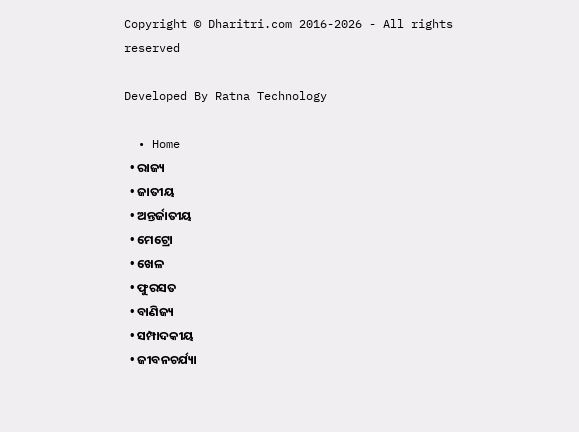Copyright © Dharitri.com 2016-2026 - All rights reserved

Developed By Ratna Technology

  • Home
  • ରାଜ୍ୟ
  • ଜାତୀୟ
  • ଅନ୍ତର୍ଜାତୀୟ
  • ମେଟ୍ରୋ
  • ଖେଳ
  • ଫୁରସତ
  • ବାଣିଜ୍ୟ
  • ସମ୍ପାଦକୀୟ
  • ଜୀବନଚର୍ଯ୍ୟା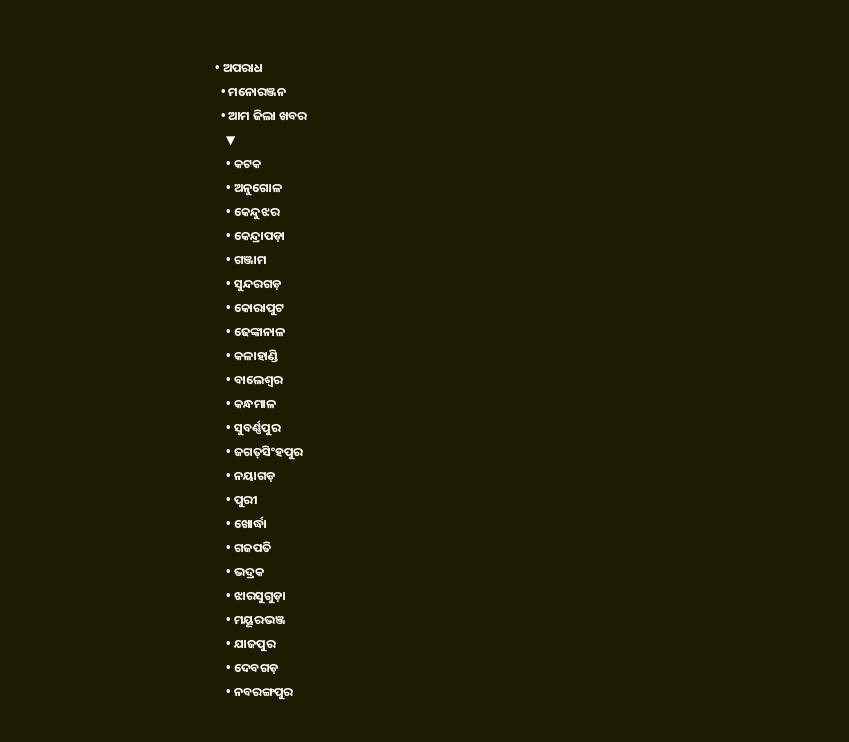• ଅପରାଧ
  • ମନୋରଞ୍ଜନ
  • ଆମ ଜିଲା ଖବର
    ▼
    • କଟକ
    • ଅନୁଗୋଳ
    • କେନ୍ଦୁଝର
    • କେନ୍ଦ୍ରାପଡ଼ା
    • ଗଞ୍ଜାମ
    • ସୁନ୍ଦରଗଡ଼
    • କୋରାପୁଟ
    • ଢେଙ୍କାନାଳ
    • କଳାହାଣ୍ଡି
    • ବାଲେଶ୍ୱର
    • କନ୍ଧମାଳ
    • ସୁବର୍ଣ୍ଣପୁର
    • ଜଗତ୍‌ସିଂହପୁର
    • ନୟାଗଡ଼
    • ପୁରୀ
    • ଖୋର୍ଦ୍ଧା
    • ଗଜପତି
    • ଭଦ୍ରକ
    • ଝାରସୁଗୁଡ଼ା
    • ମୟୂରଭଞ୍ଜ
    • ଯାଜପୁର
    • ଦେବଗଡ଼
    • ନବରଙ୍ଗପୁର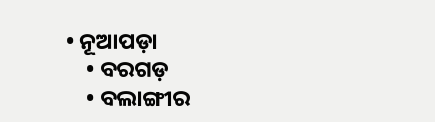• ନୂଆପଡ଼ା
    • ବରଗଡ଼
    • ବଲାଙ୍ଗୀର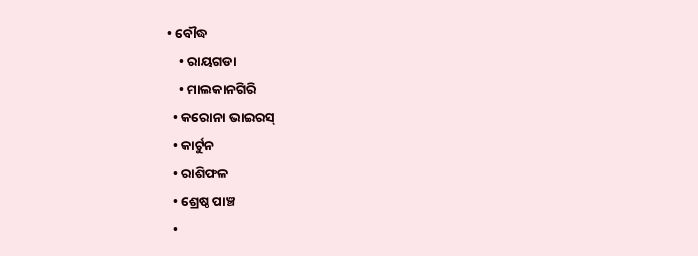• ବୌଦ୍ଧ
    • ରାୟଗଡା
    • ମାଲକାନଗିରି
  • କରୋନା ଭାଇରସ୍‌
  • କାର୍ଟୁନ
  • ରାଶିଫଳ
  • ଶ୍ରେଷ୍ଠ ପାଞ୍ଚ
  •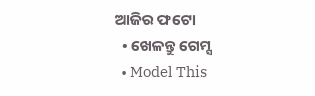ଆଜିର ଫଟୋ
  • ଖେଳନ୍ତୁ ଗେମ୍ସ
  • Model This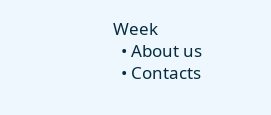Week
  • About us
  • Contacts